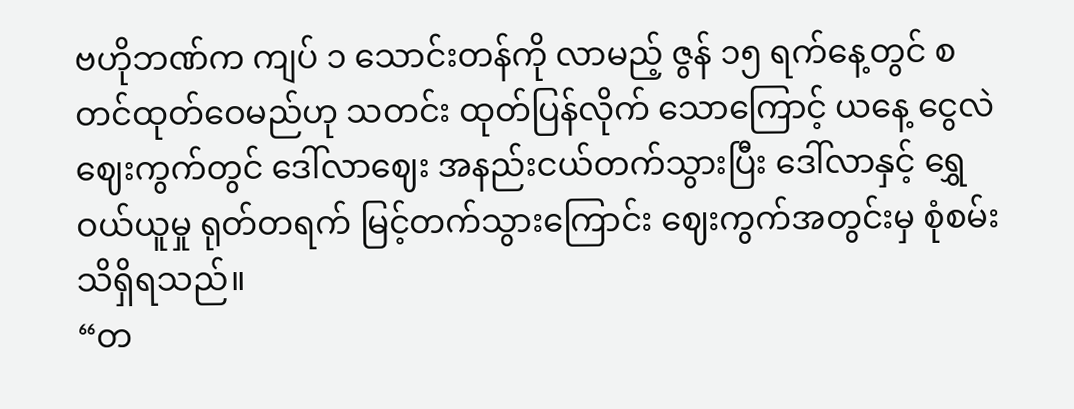ဗဟိုဘဏ်က ကျပ် ၁ သောင်းတန်ကို လာမည့် ဇွန် ၁၅ ရက်နေ့တွင် စတင်ထုတ်ဝေမည်ဟု သတင်း ထုတ်ပြန်လိုက် သောကြောင့် ယနေ့ ငွေလဲဈေးကွက်တွင် ဒေါ်လာဈေး အနည်းငယ်တက်သွားပြီး ဒေါ်လာနှင့် ရွှေဝယ်ယူမှု ရုတ်တရက် မြင့်တက်သွားကြောင်း ဈေးကွက်အတွင်းမှ စုံစမ်းသိရှိရသည်။
“တ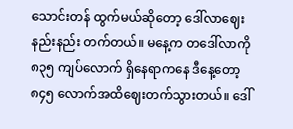သောင်းတန် ထွက်မယ်ဆိုတော့ ဒေါ်လာဈေး နည်းနည်း တက်တယ်။ မနေ့က တဒေါ်လာကို ၈၃၅ ကျပ်လောက် ရှိနေရာကနေ ဒီနေ့တော့ ၈၄၅ လောက်အထိဈေးတက်သွားတယ်။ ဒေါ်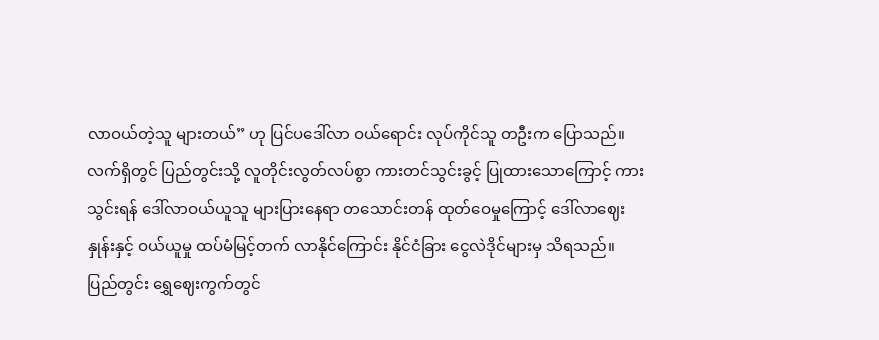လာဝယ်တဲ့သူ များတယ်” ဟု ပြင်ပဒေါ်လာ ဝယ်ရောင်း လုပ်ကိုင်သူ တဦးက ပြောသည်။
လက်ရှိတွင် ပြည်တွင်းသို့ လူတိုင်းလွတ်လပ်စွာ ကားတင်သွင်းခွင့် ပြုထားသောကြောင့် ကားသွင်းရန် ဒေါ်လာဝယ်ယူသူ များပြားနေရာ တသောင်းတန် ထုတ်ဝေမှုကြောင့် ဒေါ်လာဈေးနှုန်းနှင့် ဝယ်ယူမှု ထပ်မံမြင့်တက် လာနိုင်ကြောင်း နိုင်ငံခြား ငွေလဲဒိုင်များမှ သိရသည်။
ပြည်တွင်း ရွှေဈေးကွက်တွင်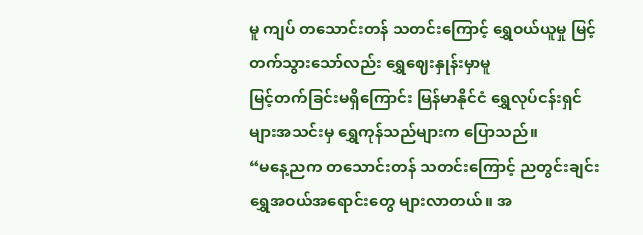မူ ကျပ် တသောင်းတန် သတင်းကြောင့် ရွှေဝယ်ယူမှု မြင့်တက်သွားသော်လည်း ရွှေဈေးနှုန်းမှာမူ
မြင့်တက်ခြင်းမရှိကြောင်း မြန်မာနိုင်ငံ ရွှေလုပ်ငန်းရှင်များအသင်းမှ ရွှေကုန်သည်များက ပြောသည်။
“မနေ့ညက တသောင်းတန် သတင်းကြောင့် ညတွင်းချင်း ရွှေအဝယ်အရောင်းတွေ များလာတယ်။ အ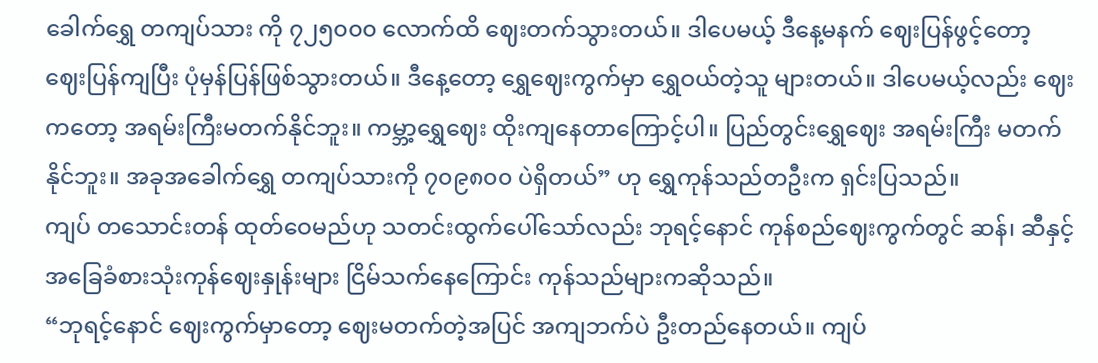ခေါက်ရွှေ တကျပ်သား ကို ၇၂၅၀၀၀ လောက်ထိ ဈေးတက်သွားတယ်။ ဒါပေမယ့် ဒီနေ့မနက် ဈေးပြန်ဖွင့်တော့ ဈေးပြန်ကျပြီး ပုံမှန်ပြန်ဖြစ်သွားတယ်။ ဒီနေ့တော့ ရွှေဈေးကွက်မှာ ရွှေဝယ်တဲ့သူ များတယ်။ ဒါပေမယ့်လည်း ဈေးကတော့ အရမ်းကြီးမတက်နိုင်ဘူး။ ကမ္ဘာ့ရွှေဈေး ထိုးကျနေတာကြောင့်ပါ။ ပြည်တွင်းရွှေဈေး အရမ်းကြီး မတက်နိုင်ဘူး။ အခုအခေါက်ရွှေ တကျပ်သားကို ၇၀၉၈၀၀ ပဲရှိတယ်” ဟု ရွှေကုန်သည်တဦးက ရှင်းပြသည်။
ကျပ် တသောင်းတန် ထုတ်ဝေမည်ဟု သတင်းထွက်ပေါ်သော်လည်း ဘုရင့်နောင် ကုန်စည်ဈေးကွက်တွင် ဆန်၊ ဆီနှင့် အခြေခံစားသုံးကုန်ဈေးနှုန်းများ ငြိမ်သက်နေကြောင်း ကုန်သည်များကဆိုသည်။
“ဘုရင့်နောင် ဈေးကွက်မှာတော့ ဈေးမတက်တဲ့အပြင် အကျဘက်ပဲ ဦးတည်နေတယ်။ ကျပ်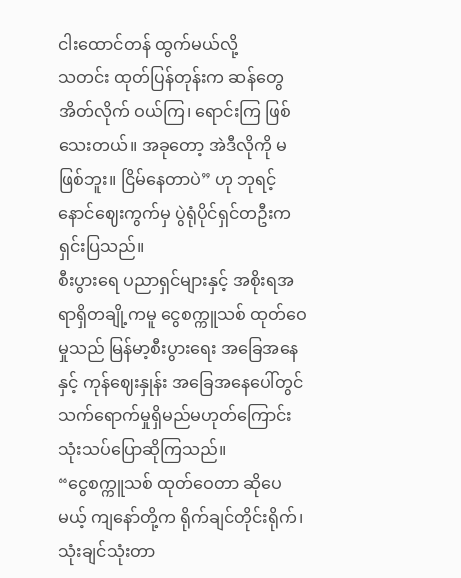ငါးထောင်တန် ထွက်မယ်လို့
သတင်း ထုတ်ပြန်တုန်းက ဆန်တွေအိတ်လိုက် ဝယ်ကြ၊ ရောင်းကြ ဖြစ်သေးတယ်။ အခုတော့ အဲဒီလိုကို မဖြစ်ဘူး။ ငြိမ်နေတာပဲ” ဟု ဘုရင့်နောင်ဈေးကွက်မှ ပွဲရုံပိုင်ရှင်တဦးက ရှင်းပြသည်။
စီးပွားရေ ပညာရှင်များနှင့် အစိုးရအရာရှိတချို့ကမူ ငွေစက္ကူသစ် ထုတ်ဝေမှုသည် မြန်မာ့စီးပွားရေး အခြေအနေနှင့် ကုန်ဈေးနှုန်း အခြေအနေပေါ်တွင် သက်ရောက်မှုရှိမည်မဟုတ်ကြောင်း သုံးသပ်ပြောဆိုကြသည်။
“ငွေစက္ကူသစ် ထုတ်ဝေတာ ဆိုပေမယ့် ကျနော်တို့က ရိုက်ချင်တိုင်းရိုက်၊ သုံးချင်သုံးတာ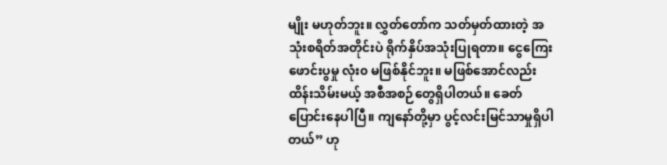မျိုး မဟုတ်ဘူး။ လွှတ်တော်က သတ်မှတ်ထားတဲ့ အသုံးစရိတ်အတိုင်းပဲ ရိုက်နှိပ်အသုံးပြုရတာ။ ငွေကြေးဖောင်းပွမှု လုံး၀ မဖြစ်နိုင်ဘူး။ မဖြစ်အောင်လည်း ထိန်းသိမ်းမယ့် အစီအစဉ်တွေရှိပါတယ်။ ခေတ်ပြောင်းနေပါပြီ။ ကျနော်တို့မှာ ပွင့်လင်းမြင်သာမှုရှိပါတယ်” ဟု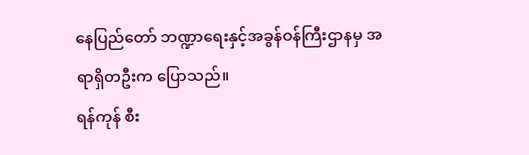နေပြည်တော် ဘဏ္ဍာရေးနှင့်အခွန်ဝန်ကြီးဌာနမှ အရာရှိတဦးက ပြောသည်။
ရန်ကုန် စီး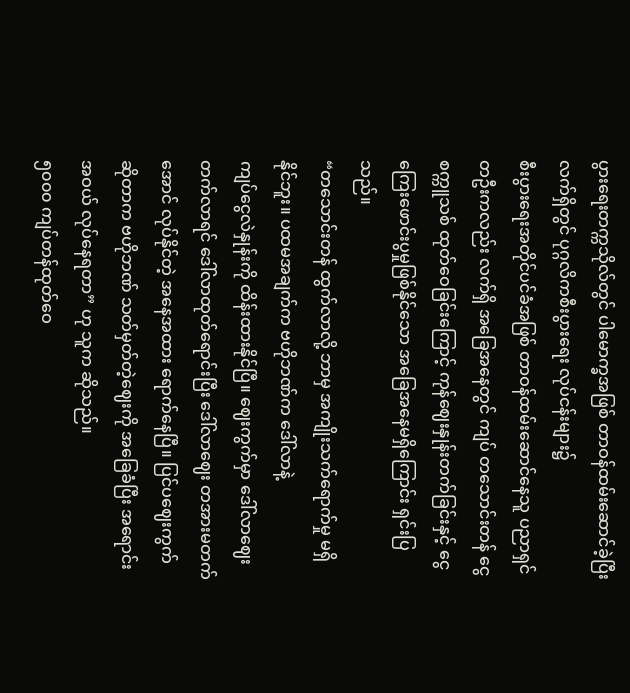ပွားရေးတက္ကသိုလ်တွင် ပါမောက္ခအဖြစ် တာဝန်ထမ်းဆောင်ခဲ့ပြီး လက်ရှိတွင် ပုဂ္ဂလိကစီးပွားရေး လုပ်ငန်းများ၌
စီးပွားရေးအတိုင်ပင်ခံအဖြစ် တာဝန်ထမ်းဆောင်နေသူ ပညာရှင်တဦးကလည်း လက်ရှိ အခြေအနေတွင် ကျပ် တသောင်းတန် ငွေစက္ကူသစ် ထုတ်ဝေခြင်းကြောင့် ကုန်ဈေးနှုန်းတက်ခြင်းနှင့် ငွေကြေးဖောင်းပွမှုဖြစ်နိုင်သော အခြေအနေမရှိကြောင်း ရှင်းပြသည်။
“တသောင်းတန် ထွက်လာလို့ ဘာမှ အကျိုးသက်ရောက်မှု မရှိနိုင်ဘူး။ ပထမအချက်က ဗဟိုဘဏ်က ဒေါ်လာနဲ့
ကျပ်ငွေလဲနှုန်းကို ထိန်းထားနိုင်ပြီ။ ဈေးကွက်မှာ ဒေါ်လာဈေး တက်လာရင် ဒေါ်လာထုတ်ရောင်းပြီး ဒေါ်လာဈေး တအားမတက်အောင် လုပ်နိုင်တဲ့ အနေအထား ရောက်နေပြီ။ ပြင်ပဈေးကွက် ဆိုတာက ဗဟိုဘဏ် သတ်မှတ်တဲ့ဈေးကို အခြေခံပြီး အရောင်းအဝယ် လုပ်နေရတာ” ဟု သူက ဆိုသည်။
၅၀၀၀ ကျပ်တန်ထုတ်ဝေ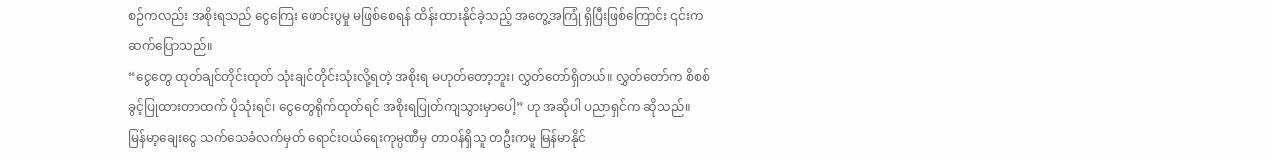စဉ်ကလည်း အစိုးရသည် ငွေကြေး ဖောင်းပွမှု မဖြစ်စေရန် ထိန်းထားနိုင်ခဲ့သည့် အတွေ့အကြုံ ရှိပြီးဖြစ်ကြောင်း ၎င်းက ဆက်ပြောသည်။
“ငွေတွေ ထုတ်ချင်တိုင်းထုတ် သုံးချင်တိုင်းသုံးလို့ရတဲ့ အစိုးရ မဟုတ်တော့ဘူး၊ လွှတ်တော်ရှိတယ်။ လွှတ်တော်က စိစစ် ခွင့်ပြုထားတာထက် ပိုသုံးရင်၊ ငွေတွေရိုက်ထုတ်ရင် အစိုးရပြုတ်ကျသွားမှာပေါ့” ဟု အဆိုပါ ပညာရှင်က ဆိုသည်။
မြန်မာ့ချေးငွေ သက်သေခံလက်မှတ် ရောင်းဝယ်ရေးကုမ္ပဏီမှ တာဝန်ရှိသူ တဦးကမူ မြန်မာနိုင်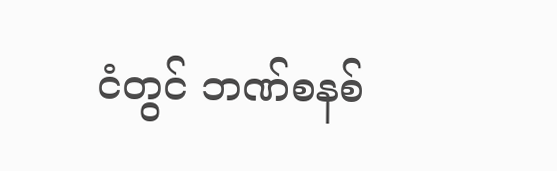ငံတွင် ဘဏ်စနစ်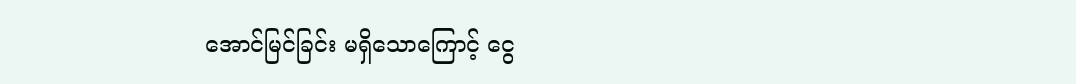အောင်မြင်ခြင်း မရှိသောကြောင့် ငွေ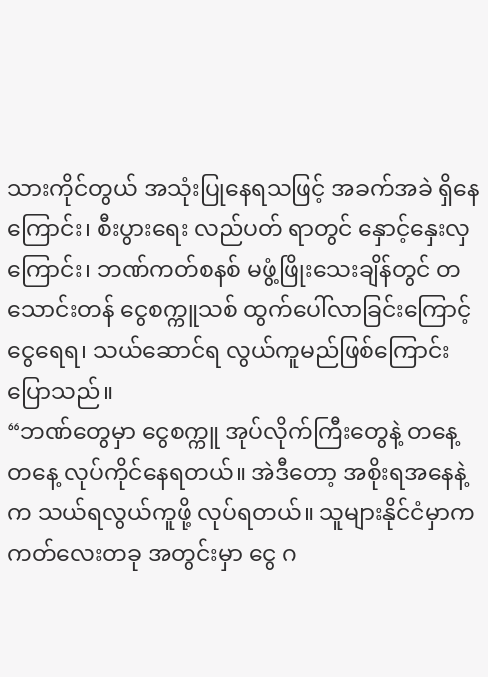သားကိုင်တွယ် အသုံးပြုနေရသဖြင့် အခက်အခဲ ရှိနေကြောင်း၊ စီးပွားရေး လည်ပတ် ရာတွင် နှောင့်နှေးလှကြောင်း၊ ဘဏ်ကတ်စနစ် မဖွံ့ဖြိုးသေးချိန်တွင် တသောင်းတန် ငွေစက္ကူသစ် ထွက်ပေါ်လာခြင်းကြောင့် ငွေရေရ၊ သယ်ဆောင်ရ လွယ်ကူမည်ဖြစ်ကြောင်း ပြောသည်။
“ဘဏ်တွေမှာ ငွေစက္ကူ အုပ်လိုက်ကြီးတွေနဲ့ တနေ့ တနေ့ လုပ်ကိုင်နေရတယ်။ အဲဒီတော့ အစိုးရအနေနဲ့က သယ်ရလွယ်ကူဖို့ လုပ်ရတယ်။ သူများနိုင်ငံမှာက ကတ်လေးတခု အတွင်းမှာ ငွေ ဂ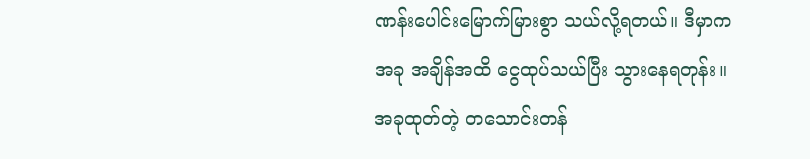ဏန်းပေါင်းမြောက်မြားစွာ သယ်လို့ရတယ်။ ဒီမှာက အခု အချိန်အထိ ငွေထုပ်သယ်ပြီး သွားနေရတုန်း။ အခုထုတ်တဲ့ တသောင်းတန်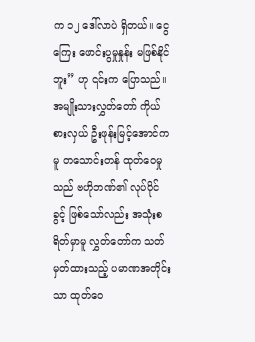က ၁၂ ဒေါ်လာပဲ ရှိတယ်။ ငွေကြေး ဖောင်းပွမှုနှုန်း မဖြစ်နိုင်ဘူး” ဟု ၎င်းက ပြောသည်။
အမျိုးသားလွှတ်တော် ကိုယ်စားလှယ် ဦးဖုန်းမြင့်အောင်ကမူ တသောင်းတန် ထုတ်ဝေမှုသည် ဗဟိုဘဏ်၏ လုပ်ပိုင်ခွင့် ဖြစ်သော်လည်း အသုံးစရိတ်မှာမူ လွှတ်တော်က သတ်မှတ်ထားသည့် ပမာဏအတိုင်းသာ ထုတ်ဝေ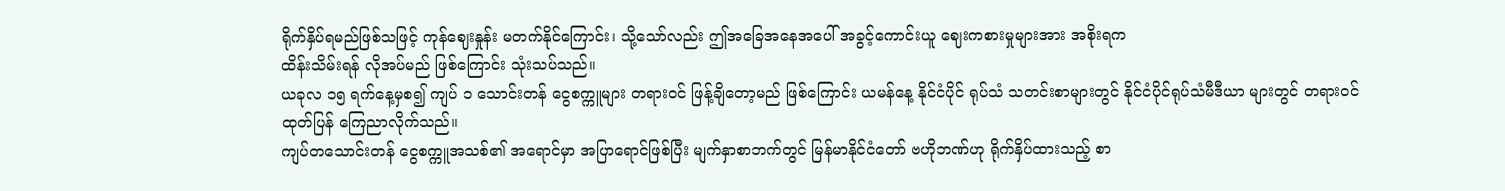ရိုက်နှိပ်ရမည်ဖြစ်သဖြင့် ကုန်ဈေးနှုန်း မတက်နိုင်ကြောင်း၊ သို့သော်လည်း ဤအခြေအနေအပေါ် အခွင့်ကောင်းယူ ဈေးကစားမှုများအား အစိုးရက
ထိန်းသိမ်းရန် လိုအပ်မည် ဖြစ်ကြောင်း သုံးသပ်သည်။
ယခုလ ၁၅ ရက်နေ့မှစ၍ ကျပ် ၁ သောင်းတန် ငွေစက္ကူများ တရားဝင် ဖြန့်ချိတော့မည် ဖြစ်ကြောင်း ယမန်နေ့ နိုင်ငံပိုင် ရုပ်သံ သတင်းစာများတွင် နိုင်ငံပိုင်ရုပ်သံမီဒီယာ များတွင် တရားဝင်ထုတ်ပြန် ကြေညာလိုက်သည်။
ကျပ်တသောင်းတန် ငွေစက္ကူအသစ်၏ အရောင်မှာ အပြာရောင်ဖြစ်ပြီး မျက်နှာစာဘက်တွင် မြန်မာနိုင်ငံတော် ဗဟိုဘဏ်ဟု ရိုက်နှိပ်ထားသည့် စာ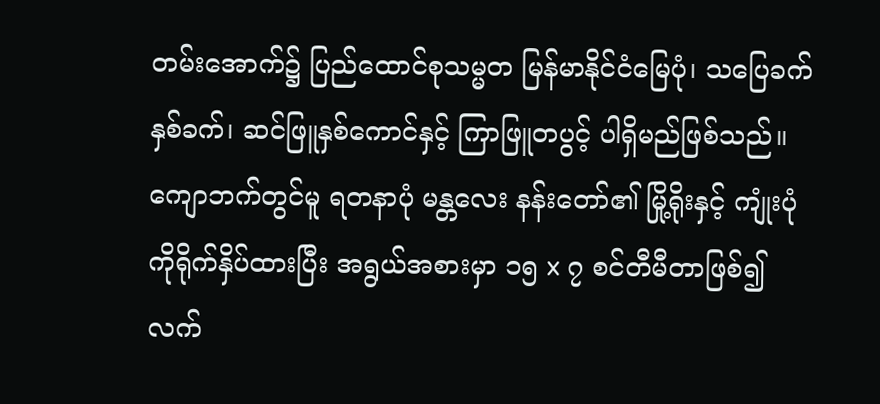တမ်းအောက်၌ ပြည်ထောင်စုသမ္မတ မြန်မာနိုင်ငံမြေပုံ၊ သပြေခက်နှစ်ခက်၊ ဆင်ဖြူနှစ်ကောင်နှင့် ကြာဖြူတပွင့် ပါရှိမည်ဖြစ်သည်။ ကျောဘက်တွင်မူ ရတနာပုံ မန္တလေး နန်းတော်၏ မြို့ရိုးနှင့် ကျုံးပုံကိုရိုက်နှိပ်ထားပြီး အရွယ်အစားမှာ ၁၅ x ၇ စင်တီမီတာဖြစ်၍ လက်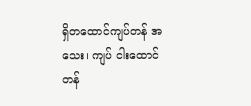ရှိတထောင်ကျပ်တန် အသေး၊ ကျပ် ငါးထောင်တန်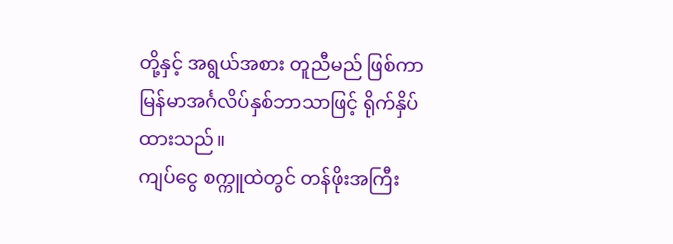တို့နှင့် အရွယ်အစား တူညီမည် ဖြစ်ကာ မြန်မာအင်္ဂလိပ်နှစ်ဘာသာဖြင့် ရိုက်နှိပ်ထားသည်။
ကျပ်ငွေ စက္ကူထဲတွင် တန်ဖိုးအကြီး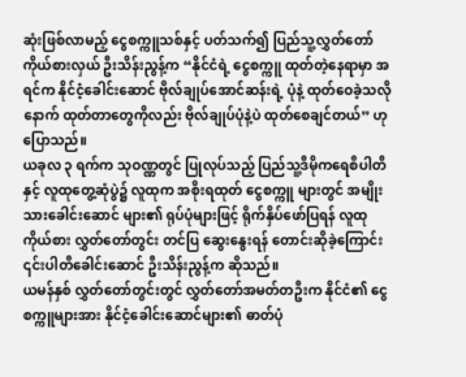ဆုံးဖြစ်လာမည့် ငွေစက္ကူသစ်နှင့် ပတ်သက်၍ ပြည်သူ့လွှတ်တော် ကိုယ်စားလှယ် ဦးသိန်းညွန့်က “နိုင်ငံရဲ့ ငွေစက္ကူ ထုတ်တဲ့နေရာမှာ အရင်က နိုင်ငံ့ခေါင်းဆောင် ဗိုလ်ချုပ်အောင်ဆန်းရဲ့ ပုံနဲ့ ထုတ်ဝေခဲ့သလို နောက် ထုတ်တာတွေကိုလည်း ဗိုလ်ချုပ်ပုံနဲ့ပဲ ထုတ်စေချင်တယ်” ဟု ပြောသည်။
ယခုလ ၃ ရက်က သုဝဏ္ဏတွင် ပြုလုပ်သည့် ပြည်သူ့ဒီမိုကရေစီပါတီနှင့် လူထုတွေ့ဆုံပွဲ၌ လူထုက အစိုးရထုတ် ငွေစက္ကူ များတွင် အမျိုးသားခေါင်းဆောင် များ၏ ရုပ်ပုံများဖြင့် ရိုက်နှိပ်ဖော်ပြရန် လူထုကိုယ်စား လွှတ်တော်တွင်း တင်ပြ ဆွေးနွေးရန် တောင်းဆိုခဲ့ကြောင်း ၎င်းပါတီခေါင်းဆောင် ဦးသိန်းညွန့်က ဆိုသည်။
ယမန်နှစ် လွှတ်တော်တွင်းတွင် လွှတ်တော်အမတ်တဦးက နိုင်ငံ၏ ငွေစက္ကူများအား နိုင်ငံ့ခေါင်းဆောင်များ၏ ဓာတ်ပုံ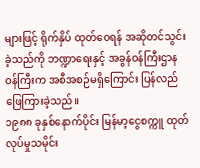များဖြင့် ရိုက်နှိပ် ထုတ်ဝေရန် အဆိုတင်သွင်းခဲ့သည်ကို ဘဏ္ဍာရေးနှင့် အခွန်ဝန်ကြီးဌာန ဝန်ကြီးက အစီအစဉ်မရှိကြောင်း ပြန်လည် ဖြေကြားခဲ့သည်။
၁၉၈၈ ခုနှစ်နောက်ပိုင်း မြန်မာ့ငွေစက္ကူ ထုတ်လုပ်မှုသမိုင်း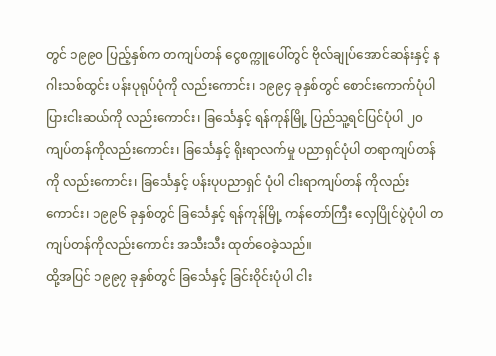တွင် ၁၉၉၀ ပြည့်နှစ်က တကျပ်တန် ငွေစက္ကူပေါ်တွင် ဗိုလ်ချုပ်အောင်ဆန်းနှင့် နဂါးသစ်ထွင်း ပန်းပုရုပ်ပုံကို လည်းကောင်း၊ ၁၉၉၄ ခုနှစ်တွင် စောင်းကောက်ပုံပါ ပြားငါးဆယ်ကို လည်းကောင်း၊ ခြင်္သေနှင့် ရန်ကုန်မြို့ ပြည်သူ့ရင်ပြင်ပုံပါ ၂၀ ကျပ်တန်ကိုလည်းကောင်း၊ ခြင်္သေနှင့် ရိုးရာလက်မှု ပညာရှင်ပုံပါ တရာကျပ်တန်ကို လည်းကောင်း၊ ခြင်္သေနှင့် ပန်းပုပညာရှင် ပုံပါ ငါးရာကျပ်တန် ကိုလည်းကောင်း၊ ၁၉၉၆ ခုနှစ်တွင် ခြင်္သေနှင့် ရန်ကုန်မြို့ ကန်တော်ကြီး လှေပြိုင်ပွဲပုံပါ တကျပ်တန်ကိုလည်းကောင်း အသီးသီး ထုတ်ဝေခဲ့သည်။
ထို့အပြင် ၁၉၉၇ ခုနှစ်တွင် ခြင်္သေနှင့် ခြင်းဝိုင်းပုံပါ ငါး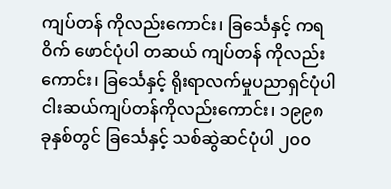ကျပ်တန် ကိုလည်းကောင်း၊ ခြင်္သေနှင့် ကရဝိက် ဖောင်ပုံပါ တဆယ် ကျပ်တန် ကိုလည်းကောင်း၊ ခြင်္သေနှင့် ရိုးရာလက်မှုပညာရှင်ပုံပါ ငါးဆယ်ကျပ်တန်ကိုလည်းကောင်း၊ ၁၉၉၈ ခုနှစ်တွင် ခြင်္သေနှင့် သစ်ဆွဲဆင်ပုံပါ ၂၀၀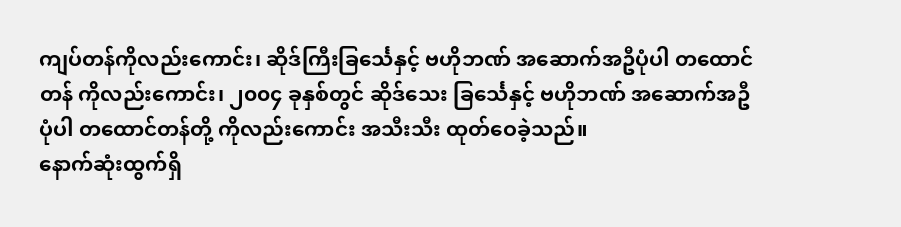ကျပ်တန်ကိုလည်းကောင်း၊ ဆိုဒ်ကြီးခြင်္သေနှင့် ဗဟိုဘဏ် အဆောက်အဦပုံပါ တထောင်တန် ကိုလည်းကောင်း၊ ၂၀၀၄ ခုနှစ်တွင် ဆိုဒ်သေး ခြင်္သေနှင့် ဗဟိုဘဏ် အဆောက်အဦပုံပါ တထောင်တန်တို့ ကိုလည်းကောင်း အသီးသီး ထုတ်ဝေခဲ့သည်။
နောက်ဆုံးထွက်ရှိ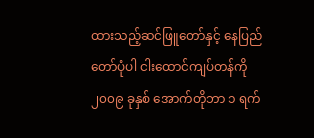ထားသည့်ဆင်ဖြူတော်နှင့် နေပြည်တော်ပုံပါ ငါးထောင်ကျပ်တန်ကို ၂၀၀၉ ခုနှစ် အောက်တိုဘာ ၁ ရက်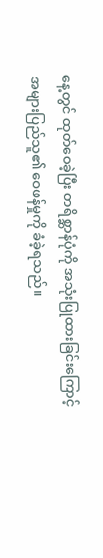နေ့တွင် ထုတ်ဝေခဲ့ပြီး တရိစ္ဆာန်ပုံကို အသုံးပြုထားခြင်းကြောင့် အများပြည်သူ၏ ဝေဖန်မှုကို ခံခဲ့ရသည်။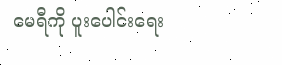မေရီကို ပူးပေါင်းရေး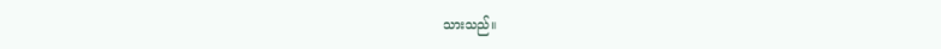သားသည်။